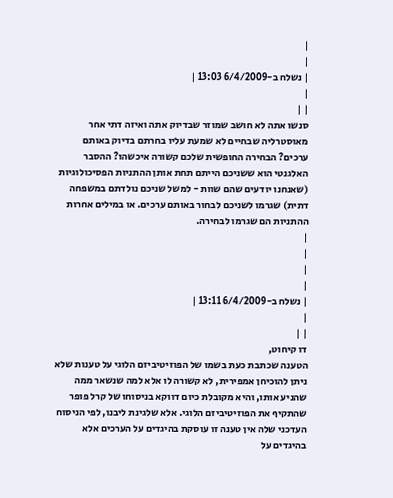|
|
| נשלח ב-6/4/2009 13:03 |
|
| |
סנשו אתה לא חושב שמוזר שבדיוק אתה ואיזה דתי אחר מאוסטרליה שבחיים לא שמעת עליו בחרתם בדיוק באותם ערכים? הבחירה החופשית שלכם קשורה איכשהו? ההסבר האלגנטי הוא ששניכם הייתם תחת אותן ההתניות הפסיכולוגיות (שאנחנו יודעים שהם שוות - למשל שניכם נולדתם במשפחה דתית) שגרמו לשניכם לבחור באותם ערכים. או במילים אחרות ההתניות הם שגרמו לבחירה.
|
|
|
|
| נשלח ב-6/4/2009 13:11 |
|
| |
דו קיחוט,
הטענה שכתבת כעת בשמו של הפוזיטיביזם הלוגי על טענות שלא ניתן להוכיחן אמפירית, לא קשורה לו אלא למה שנשאר ממה שהניע אותו, והיא מקובלת כיום דווקא בניסוחו של קרל פופר שהתקיף את הפוזיטיביזם הלוגי. אלא שלגינת ליבנו, לפי הניסוח העדכני שלה אין טענה זו עוסקת בהיגדים על הערכים אלא בהיגדים על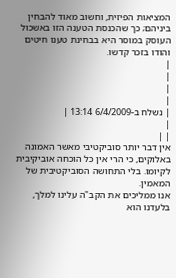המציאות הפיזית, וחשוב מאוד להבחין ביניהם; כך שהכנסת הטענה הזו באשכול העוסק במוסר היא בבחינת טענו חיטים והודו בזכר קדשו.
|
|
|
|
| נשלח ב-6/4/2009 13:14 |
|
| |
אין דבר יותר סוביקטיבי מאשר האמונה באלוקים, כי הרי אין כל הוכחה אוביקיבית לקיומו. בלי התחושה הסוביקטיבית של המאמין.
אנו ממליכים את הקב"ה עלינו למלך, בלעדנו הוא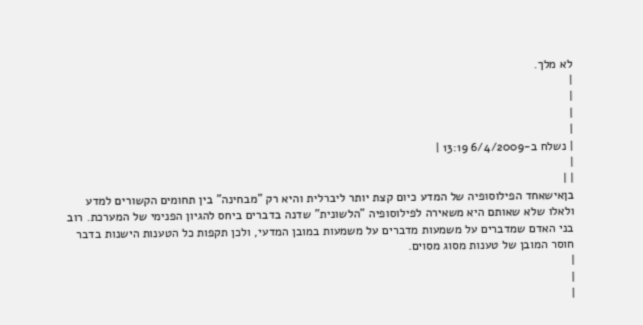לא מלך.
|
|
|
|
| נשלח ב-6/4/2009 13:19 |
|
| |
בןאישאחד הפילוסופיה של המדע כיום קצת יותר ליברלית והיא רק "מבחינה" בין תחומים הקשורים למדע ולאלו שלא שאותם היא משאירה לפילוסופיה "הלשונית" שדנה בדברים ביחס להגיון הפנימי של המערכת. רוב בני האדם שמדברים על משמעות מדברים על משמעות במובן המדעי, ולכן תקפות כל הטענות הישנות בדבר חוסר המובן של טענות מסוג מסוים.
|
|
|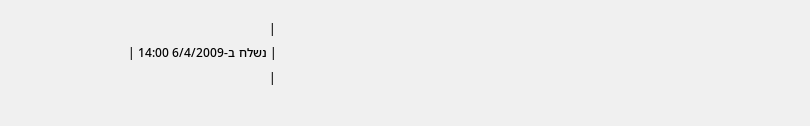|
| נשלח ב-6/4/2009 14:00 |
|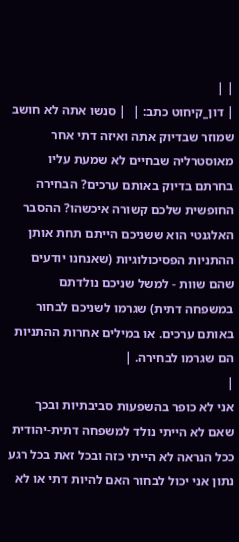| |
| דון_קיחוט כתב: |  | סנשו אתה לא חושב שמוזר שבדיוק אתה ואיזה דתי אחר מאוסטרליה שבחיים לא שמעת עליו בחרתם בדיוק באותם ערכים? הבחירה החופשית שלכם קשורה איכשהו? ההסבר האלגנטי הוא ששניכם הייתם תחת אותן ההתניות הפסיכולוגיות (שאנחנו יודעים שהם שוות - למשל שניכם נולדתם במשפחה דתית) שגרמו לשניכם לבחור באותם ערכים. או במילים אחרות ההתניות הם שגרמו לבחירה. |
|
אני לא כופר בהשפעות סביבתיות ובכך שאם לא הייתי נולד למשפחה דתית-יהודית ככל הנראה לא הייתי כזה ובכל זאת בכל רגע נתון אני יכול לבחור האם להיות דתי או לא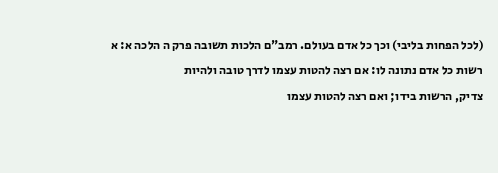(לכל הפחות בליבי) וכך כל אדם בעולם. רמב"ם הלכות תשובה פרק ה הלכה א: א רשות כל אדם נתונה לו: אם רצה להטות עצמו לדרך טובה ולהיות
צדיק, הרשות בידו; ואם רצה להטות עצמו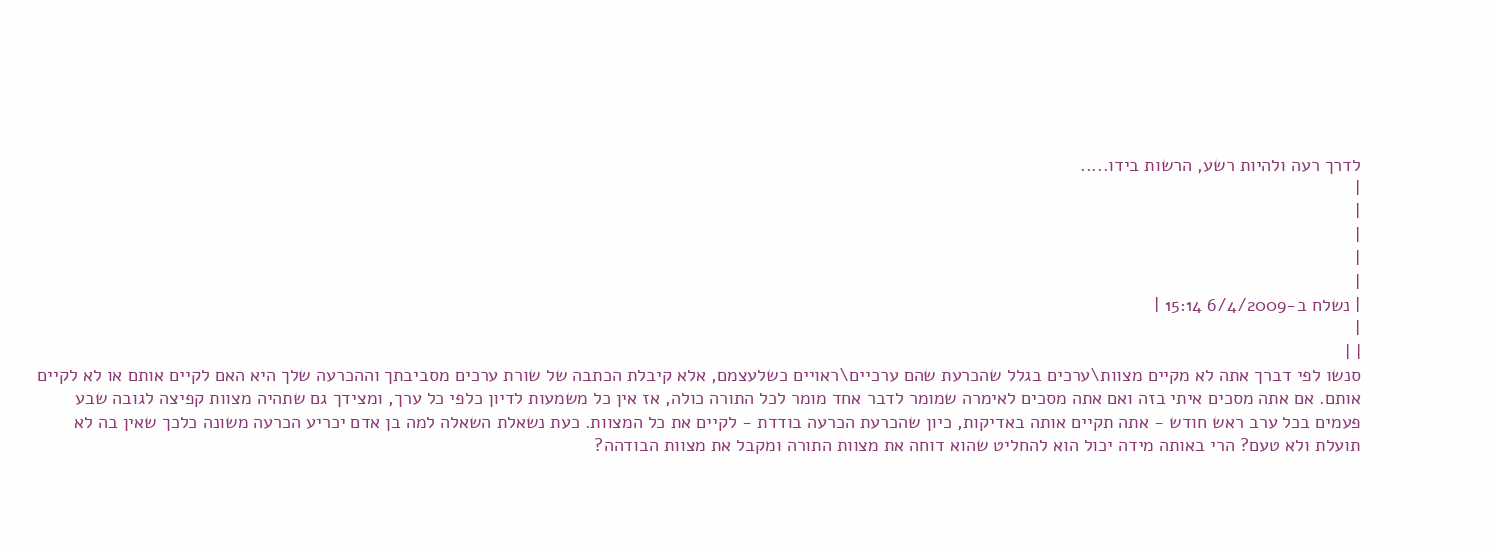לדרך רעה ולהיות רשע, הרשות בידו.....
|
|
|
|
|
| נשלח ב-6/4/2009 15:14 |
|
| |
סנשו לפי דברך אתה לא מקיים מצוות\ערכים בגלל שהכרעת שהם ערכיים\ראויים כשלעצמם, אלא קיבלת הכתבה של שורת ערכים מסביבתך וההכרעה שלך היא האם לקיים אותם או לא לקיים אותם. אם אתה מסכים איתי בזה ואם אתה מסכים לאימרה שמומר לדבר אחד מומר לכל התורה כולה, אז אין כל משמעות לדיון כלפי כל ערך, ומצידך גם שתהיה מצוות קפיצה לגובה שבע פעמים בכל ערב ראש חודש - אתה תקיים אותה באדיקות, כיון שהכרעת הכרעה בודדת - לקיים את כל המצוות. כעת נשאלת השאלה למה בן אדם יכריע הכרעה משונה כלכך שאין בה לא תועלת ולא טעם? הרי באותה מידה יכול הוא להחליט שהוא דוחה את מצוות התורה ומקבל את מצוות הבודהה?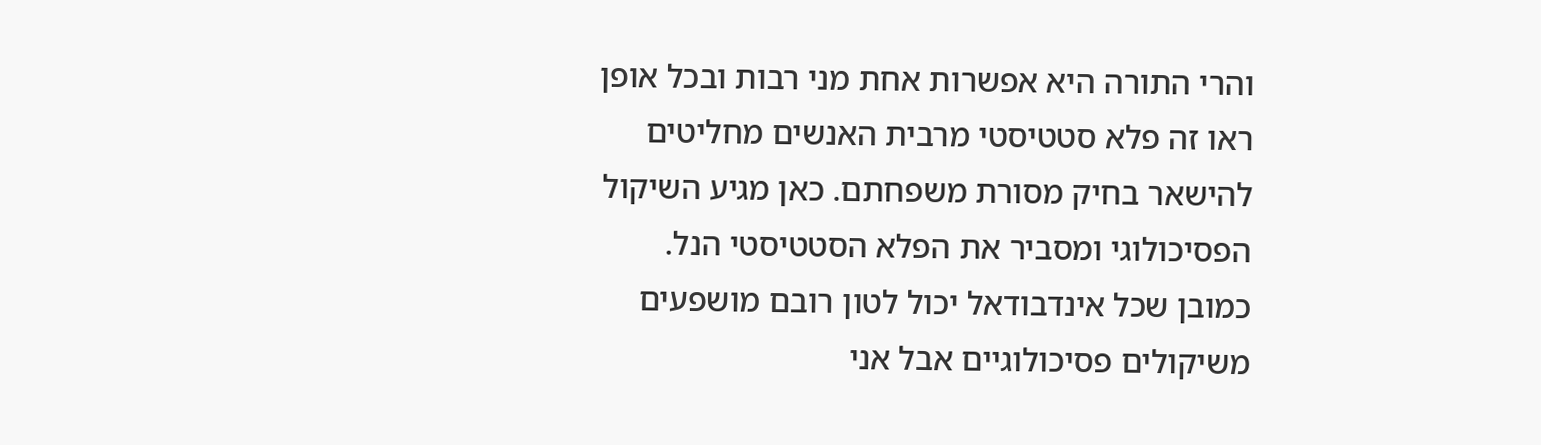והרי התורה היא אפשרות אחת מני רבות ובכל אופן ראו זה פלא סטטיסטי מרבית האנשים מחליטים להישאר בחיק מסורת משפחתם. כאן מגיע השיקול הפסיכולוגי ומסביר את הפלא הסטטיסטי הנל. כמובן שכל אינדבודאל יכול לטון רובם מושפעים משיקולים פסיכולוגיים אבל אני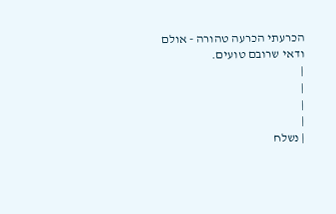הכרעתי הכרעה טהורה - אולם ודאי שרובם טועים.
|
|
|
|
| נשלח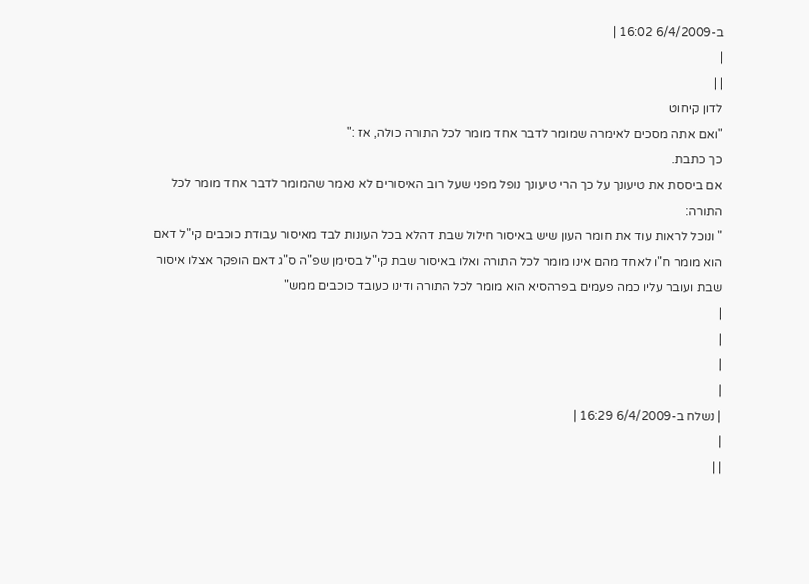ב-6/4/2009 16:02 |
|
| |
לדון קיחוט
"ואם אתה מסכים לאימרה שמומר לדבר אחד מומר לכל התורה כולה, אז :"
כך כתבת.
אם ביססת את טיעונך על כך הרי טיעונך נופל מפני שעל רוב האיסורים לא נאמר שהמומר לדבר אחד מומר לכל התורה:
" ונוכל לראות עוד את חומר העון שיש באיסור חילול שבת דהלא בכל העונות לבד מאיסור עבודת כוכבים קי"ל דאם הוא מומר ח"ו לאחד מהם אינו מומר לכל התורה ואלו באיסור שבת קי"ל בסימן שפ"ה ס"ג דאם הופקר אצלו איסור שבת ועובר עליו כמה פעמים בפרהסיא הוא מומר לכל התורה ודינו כעובד כוכבים ממש"
|
|
|
|
| נשלח ב-6/4/2009 16:29 |
|
| |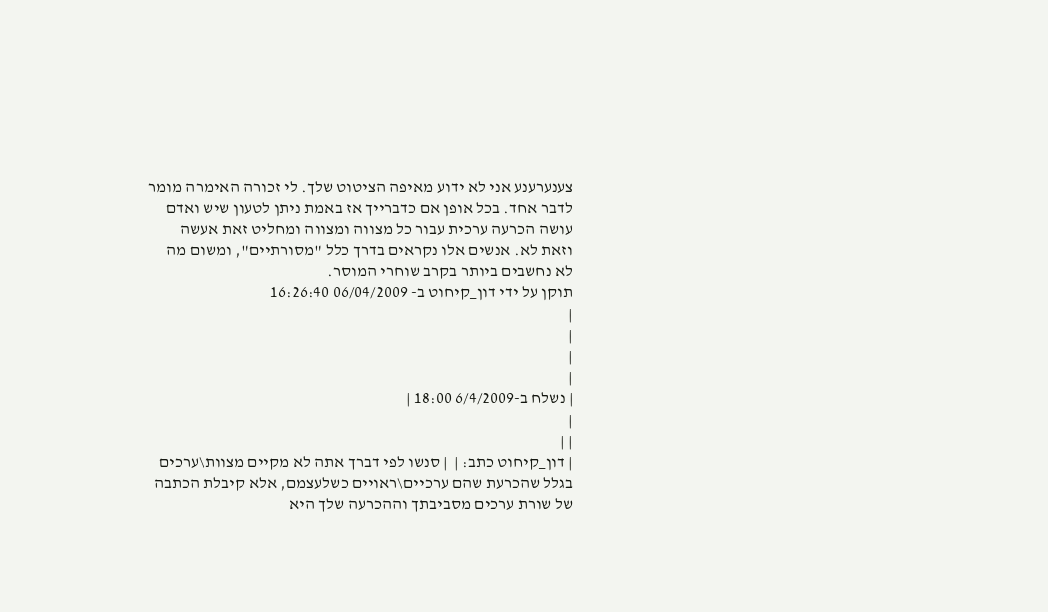צענערענע אני לא ידוע מאיפה הציטוט שלך. לי זכורה האימרה מומר לדבר אחד. בכל אופן אם כדברייך אז באמת ניתן לטעון שיש ואדם עושה הכרעה ערכית עבור כל מצווה ומצווה ומחליט זאת אעשה וזאת לא. אנשים אלו נקראים בדרך כלל "מסורתיים", ומשום מה לא נחשבים ביותר בקרב שוחרי המוסר.
תוקן על ידי דון_קיחוט ב- 06/04/2009 16:26:40
|
|
|
|
| נשלח ב-6/4/2009 18:00 |
|
| |
| דון_קיחוט כתב: |  | סנשו לפי דברך אתה לא מקיים מצוות\ערכים בגלל שהכרעת שהם ערכיים\ראויים כשלעצמם, אלא קיבלת הכתבה של שורת ערכים מסביבתך וההכרעה שלך היא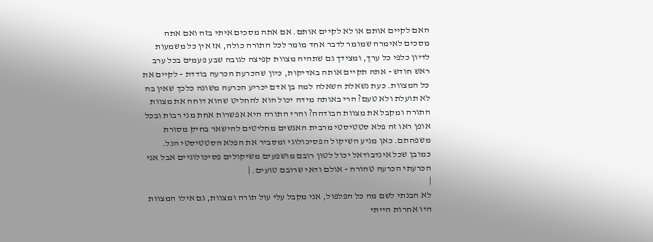האם לקיים אותם או לא לקיים אותם. אם אתה מסכים איתי בזה ואם אתה מסכים לאימרה שמומר לדבר אחד מומר לכל התורה כולה, אז אין כל משמעות לדיון כלפי כל ערך, ומצידך גם שתהיה מצוות קפיצה לגובה שבע פעמים בכל ערב ראש חודש - אתה תקיים אותה באדיקות, כיון שהכרעת הכרעה בודדת - לקיים את כל המצוות. כעת נשאלת השאלה למה בן אדם יכריע הכרעה משונה כלכך שאין בה לא תועלת ולא טעם? הרי באותה מידה יכול הוא להחליט שהוא דוחה את מצוות התורה ומקבל את מצוות הבודהה? והרי התורה היא אפשרות אחת מני רבות ובכל אופן ראו זה פלא סטטיסטי מרבית האנשים מחליטים להישאר בחיק מסורת משפחתם. כאן מגיע השיקול הפסיכולוגי ומסביר את הפלא הסטטיסטי הנל. כמובן שכל אינדבודאל יכול לטון רובם מושפעים משיקולים פסיכולוגיים אבל אני הכרעתי הכרעה טהורה - אולם ודאי שרובם טועים. |
|
לא הבנתי לשם מה כל הפלפול, אני מקבל עלי עול תורה ומצוות, גם אילו המצוות היו אחרות הייתי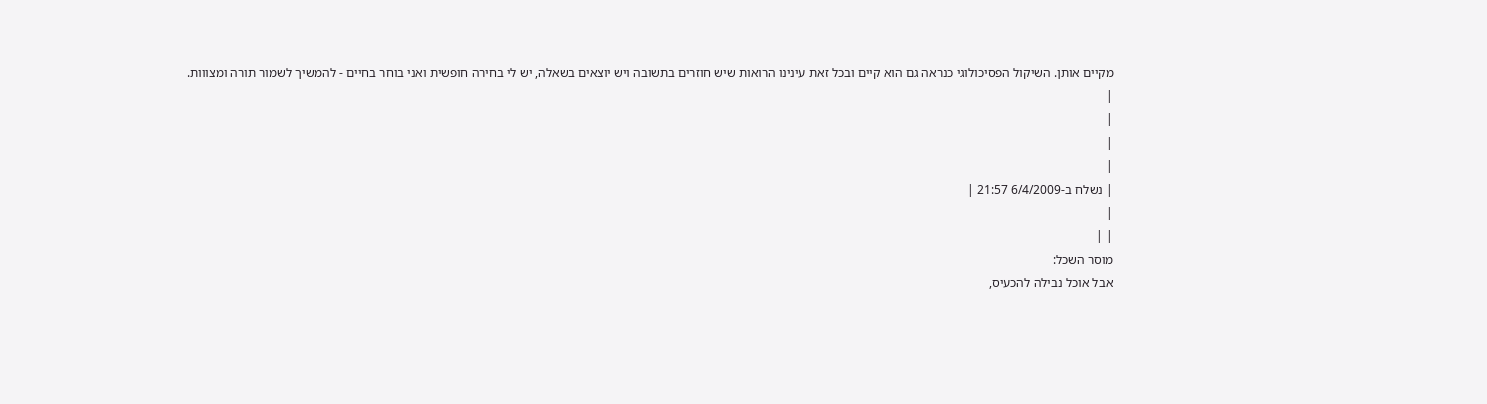מקיים אותן. השיקול הפסיכולוגי כנראה גם הוא קיים ובכל זאת עינינו הרואות שיש חוזרים בתשובה ויש יוצאים בשאלה, יש לי בחירה חופשית ואני בוחר בחיים - להמשיך לשמור תורה ומצווות.
|
|
|
|
| נשלח ב-6/4/2009 21:57 |
|
| |
מוסר השכל:
אבל אוכל נבילה להכעיס,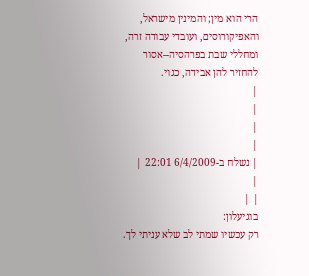הרי הוא מין; והמינין מישראל, והאפיקורוסים, ועובדי עבודה זרה, ומחללי שבת בפרהסיה--אסור להחזיר להן אבידה, כגוי.
|
|
|
|
| נשלח ב-6/4/2009 22:01 |
|
| |
בוגיעלון:
רק עכשיו שמתי לב שלא עניתי לך.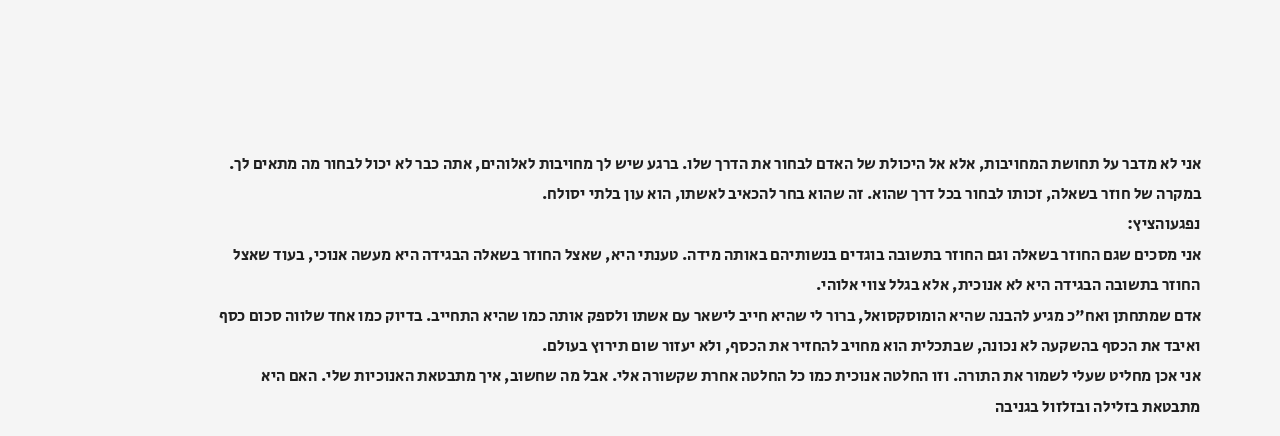אני לא מדבר על תחושת המחויבות, אלא אל היכולת של האדם לבחור את הדרך שלו. ברגע שיש לך מחויבות לאלוהים, אתה כבר לא יכול לבחור מה מתאים לך. במקרה של חוזר בשאלה, זכותו לבחור בכל דרך שהוא. זה שהוא בחר להכאיב לאשתו, הוא עון בלתי יסולח.
נפגעוהציץ:
אני מסכים שגם החוזר בשאלה וגם החוזר בתשובה בוגדים בנשותיהם באותה מידה. טענתי היא, שאצל החוזר בשאלה הבגידה היא מעשה אנוכי, בעוד שאצל החוזר בתשובה הבגידה היא לא אנוכית, אלא בגלל צווי אלוהי.
אדם שמתחתן ואח"כ מגיע להבנה שהיא הומוסקסואל, ברור לי שהיא חייב לישאר עם אשתו ולספק אותה כמו שהיא התחייב. בדיוק כמו אחד שלווה סכום כסף ואיבד את הכסף בהשקעה לא נכונה, שבתכלית הוא מחויב להחזיר את הכסף, ולא יעזור שום תירוץ בעולם.
אני אכן מחליט שעלי לשמור את התורה. וזו החלטה אנוכית כמו כל החלטה אחרת שקשורה אלי. אבל מה שחשוב, איך מתבטאת האנוכיות שלי. האם היא מתבטאת בזלילה ובזלזול בגניבה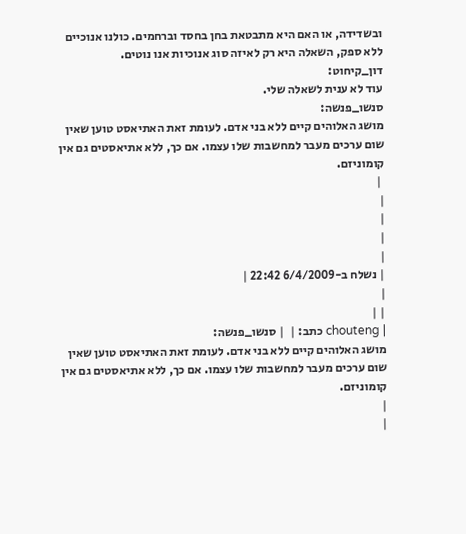ובשדידה, או האם היא מתבטאת בחן בחסד וברחמים. כולנו אנוכיים ללא ספק, השאלה היא רק לאיזה סוג אנוכיות אנו נוטים.
דון_קיחוט:
עוד לא ענית לשאלה שלי.
סנשו_פנשה:
מושג האלוהים קיים ללא בני אדם. לעומת זאת האתיאסט טוען שאין שום ערכים מעבר למחשבות שלו עצמו. אם כך, ללא אתיאסטים גם אין קומוניזם.
 |
|
|
|
|
| נשלח ב-6/4/2009 22:42 |
|
| |
| chouteng כתב: |  | סנשו_פנשה:
מושג האלוהים קיים ללא בני אדם. לעומת זאת האתיאסט טוען שאין שום ערכים מעבר למחשבות שלו עצמו. אם כך, ללא אתיאסטים גם אין קומוניזם.
|
|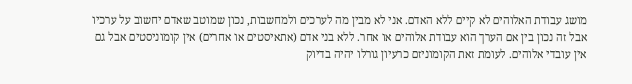מושג עבודת האלוהים לא קיים ללא האדם. אני לא מבין מה לערכים ולמחשבות, נכון שמוטב שאדם יחשוב על ערכיו אבל זה נכון בין אם הערך הוא עבודת אלוהים או אחר. ללא בני אדם (אתאיסטים או אחרים) אין קומוניסטים אבל גם אין עובדי אלוהים. לעומת זאת הקומוניזם כרעיון גורלו יהיה בדיוק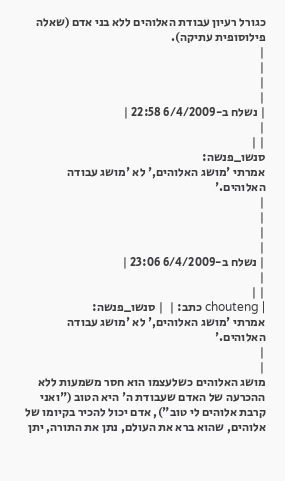כגורל רעיון עבודת האלוהים ללא בני אדם (שאלה פילוסופית עתיקה).
|
|
|
|
| נשלח ב-6/4/2009 22:58 |
|
| |
סנשו_פנשה:
אמרתי 'מושג האלוהים,' לא 'מושג עבודה האלוהים.'
|
|
|
|
| נשלח ב-6/4/2009 23:06 |
|
| |
| chouteng כתב: |  | סנשו_פנשה:
אמרתי 'מושג האלוהים,' לא 'מושג עבודה האלוהים.'
|
|
מושג האלוהים כשלעצמו הוא חסר משמעות ללא ההכרעה של האדם שעבודת ה' היא הטוב ("ואני קרבת אלוהים לי טוב"), אדם יכול להכיר בקיומו של אלוהים, שהוא ברא את העולם, נתן את התורה, יתן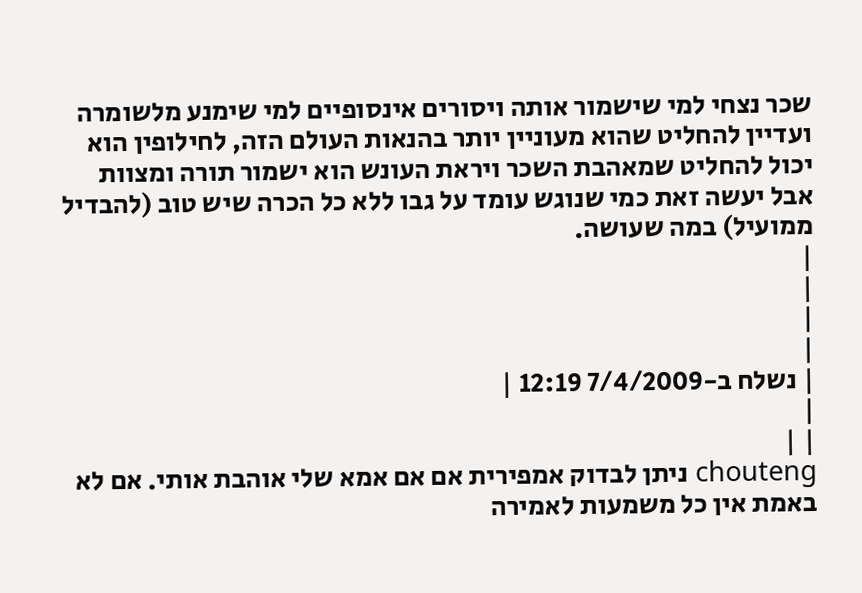שכר נצחי למי שישמור אותה ויסורים אינסופיים למי שימנע מלשומרה ועדיין להחליט שהוא מעוניין יותר בהנאות העולם הזה, לחילופין הוא יכול להחליט שמאהבת השכר ויראת העונש הוא ישמור תורה ומצוות אבל יעשה זאת כמי שנוגש עומד על גבו ללא כל הכרה שיש טוב (להבדיל ממועיל) במה שעושה.
|
|
|
|
| נשלח ב-7/4/2009 12:19 |
|
| |
chouteng ניתן לבדוק אמפירית אם אם אמא שלי אוהבת אותי. אם לא באמת אין כל משמעות לאמירה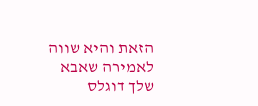הזאת והיא שווה לאמירה שאבא שלך דוגלס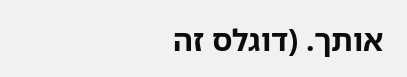אותך. (דוגלס זה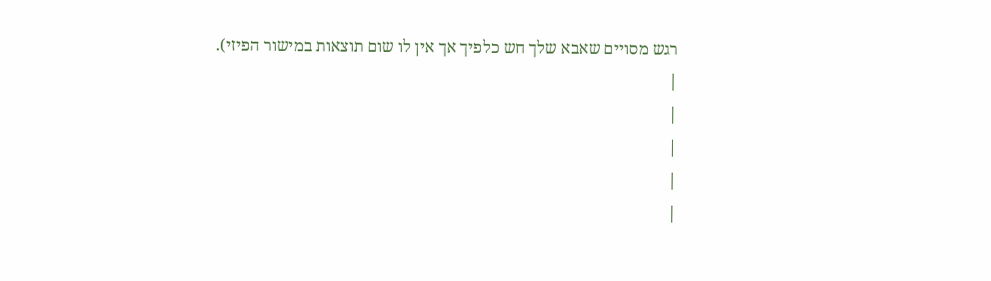רגש מסויים שאבא שלך חש כלפיך אך אין לו שום תוצאות במישור הפיזי).
|
|
|
|
|